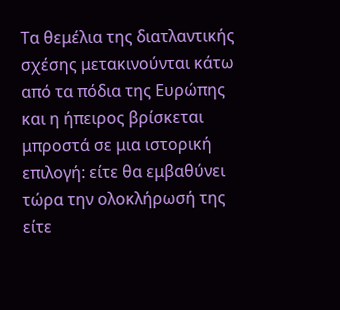Τα θεμέλια της διατλαντικής σχέσης μετακινούνται κάτω από τα πόδια της Ευρώπης και η ήπειρος βρίσκεται μπροστά σε μια ιστορική επιλογή: είτε θα εμβαθύνει τώρα την ολοκλήρωσή της είτε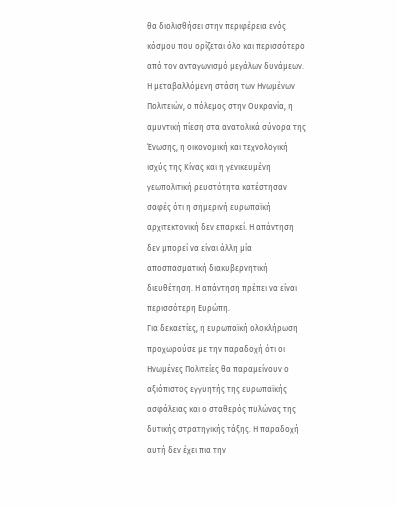θα διολισθήσει στην περιφέρεια ενός κόσμου που ορίζεται όλο και περισσότερο από τον ανταγωνισμό μεγάλων δυνάμεων. Η μεταβαλλόμενη στάση των Ηνωμένων Πολιτειών, ο πόλεμος στην Ουκρανία, η αμυντική πίεση στα ανατολικά σύνορα της Ένωσης, η οικονομική και τεχνολογική ισχύς της Κίνας και η γενικευμένη γεωπολιτική ρευστότητα κατέστησαν σαφές ότι η σημερινή ευρωπαϊκή αρχιτεκτονική δεν επαρκεί. Η απάντηση δεν μπορεί να είναι άλλη μία αποσπασματική διακυβερνητική διευθέτηση. Η απάντηση πρέπει να είναι περισσότερη Ευρώπη.
Για δεκαετίες, η ευρωπαϊκή ολοκλήρωση προχωρούσε με την παραδοχή ότι οι Ηνωμένες Πολιτείες θα παραμείνουν ο αξιόπιστος εγγυητής της ευρωπαϊκής ασφάλειας και ο σταθερός πυλώνας της δυτικής στρατηγικής τάξης. Η παραδοχή αυτή δεν έχει πια την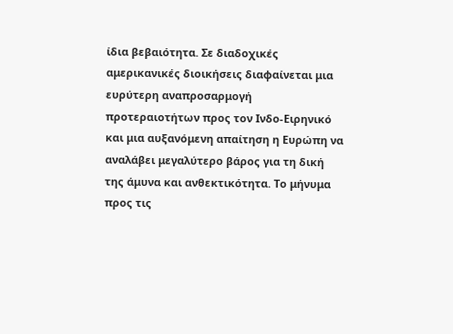ίδια βεβαιότητα. Σε διαδοχικές αμερικανικές διοικήσεις διαφαίνεται μια ευρύτερη αναπροσαρμογή προτεραιοτήτων προς τον Ινδο-Ειρηνικό και μια αυξανόμενη απαίτηση η Ευρώπη να αναλάβει μεγαλύτερο βάρος για τη δική της άμυνα και ανθεκτικότητα. Το μήνυμα προς τις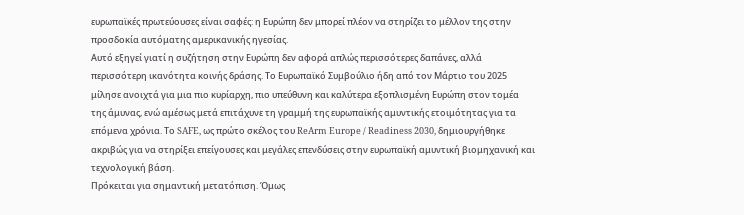ευρωπαϊκές πρωτεύουσες είναι σαφές: η Ευρώπη δεν μπορεί πλέον να στηρίζει το μέλλον της στην προσδοκία αυτόματης αμερικανικής ηγεσίας.
Αυτό εξηγεί γιατί η συζήτηση στην Ευρώπη δεν αφορά απλώς περισσότερες δαπάνες, αλλά περισσότερη ικανότητα κοινής δράσης. Το Ευρωπαϊκό Συμβούλιο ήδη από τον Μάρτιο του 2025 μίλησε ανοιχτά για μια πιο κυρίαρχη, πιο υπεύθυνη και καλύτερα εξοπλισμένη Ευρώπη στον τομέα της άμυνας, ενώ αμέσως μετά επιτάχυνε τη γραμμή της ευρωπαϊκής αμυντικής ετοιμότητας για τα επόμενα χρόνια. Το SAFE, ως πρώτο σκέλος του ReArm Europe / Readiness 2030, δημιουργήθηκε ακριβώς για να στηρίξει επείγουσες και μεγάλες επενδύσεις στην ευρωπαϊκή αμυντική βιομηχανική και τεχνολογική βάση.
Πρόκειται για σημαντική μετατόπιση. Όμως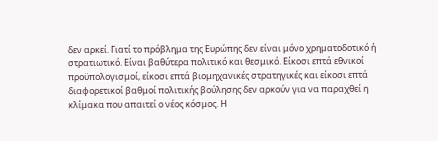δεν αρκεί. Γιατί το πρόβλημα της Ευρώπης δεν είναι μόνο χρηματοδοτικό ή στρατιωτικό. Είναι βαθύτερα πολιτικό και θεσμικό. Είκοσι επτά εθνικοί προϋπολογισμοί, είκοσι επτά βιομηχανικές στρατηγικές και είκοσι επτά διαφορετικοί βαθμοί πολιτικής βούλησης δεν αρκούν για να παραχθεί η κλίμακα που απαιτεί ο νέος κόσμος. Η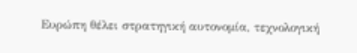Ευρώπη θέλει στρατηγική αυτονομία, τεχνολογική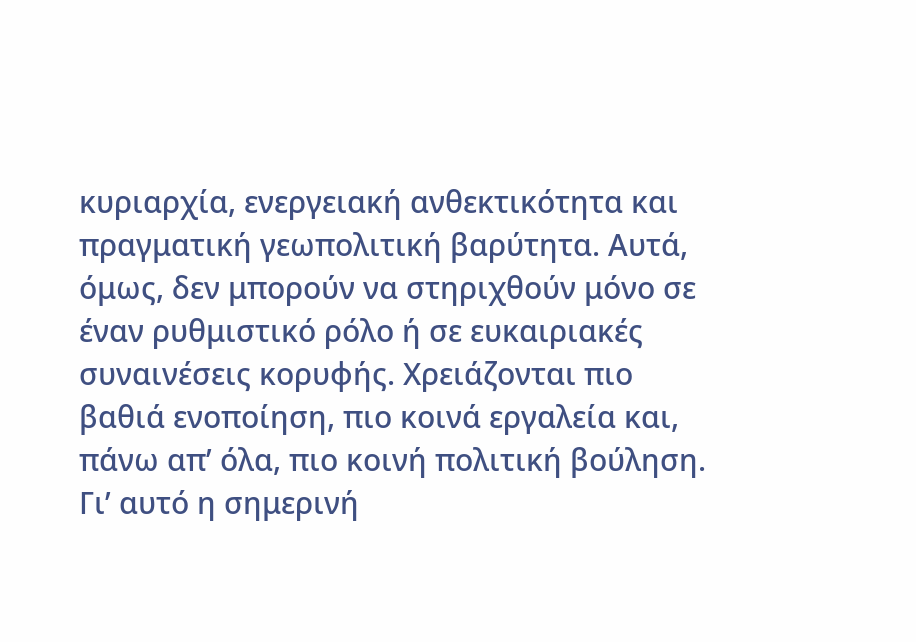κυριαρχία, ενεργειακή ανθεκτικότητα και πραγματική γεωπολιτική βαρύτητα. Αυτά, όμως, δεν μπορούν να στηριχθούν μόνο σε έναν ρυθμιστικό ρόλο ή σε ευκαιριακές συναινέσεις κορυφής. Χρειάζονται πιο βαθιά ενοποίηση, πιο κοινά εργαλεία και, πάνω απ’ όλα, πιο κοινή πολιτική βούληση.
Γι’ αυτό η σημερινή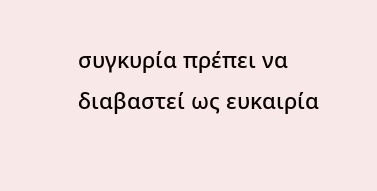συγκυρία πρέπει να διαβαστεί ως ευκαιρία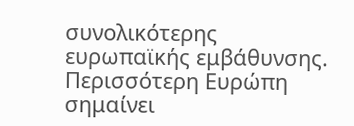συνολικότερης ευρωπαϊκής εμβάθυνσης. Περισσότερη Ευρώπη σημαίνει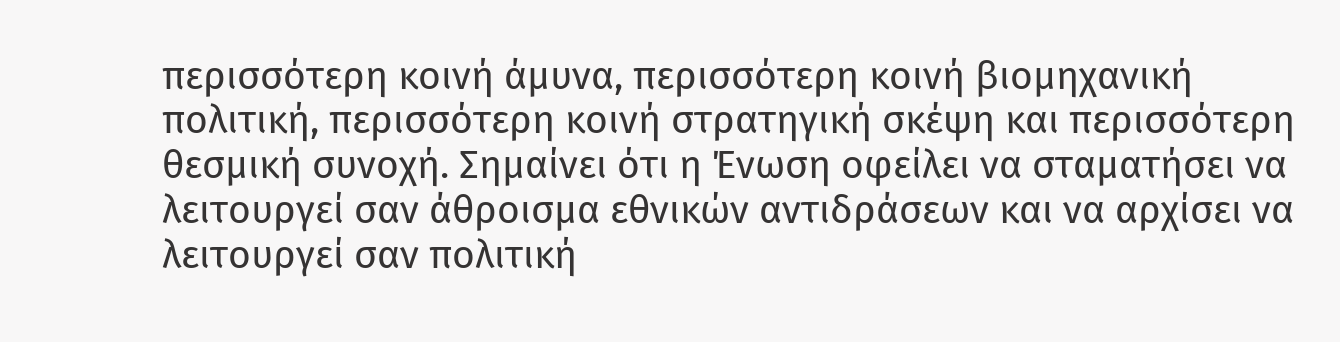περισσότερη κοινή άμυνα, περισσότερη κοινή βιομηχανική πολιτική, περισσότερη κοινή στρατηγική σκέψη και περισσότερη θεσμική συνοχή. Σημαίνει ότι η Ένωση οφείλει να σταματήσει να λειτουργεί σαν άθροισμα εθνικών αντιδράσεων και να αρχίσει να λειτουργεί σαν πολιτική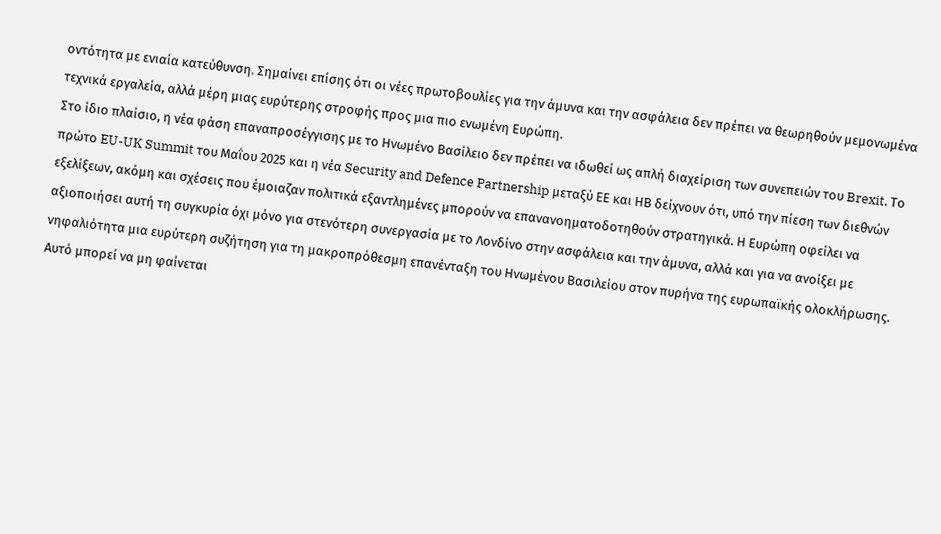οντότητα με ενιαία κατεύθυνση. Σημαίνει επίσης ότι οι νέες πρωτοβουλίες για την άμυνα και την ασφάλεια δεν πρέπει να θεωρηθούν μεμονωμένα τεχνικά εργαλεία, αλλά μέρη μιας ευρύτερης στροφής προς μια πιο ενωμένη Ευρώπη.
Στο ίδιο πλαίσιο, η νέα φάση επαναπροσέγγισης με το Ηνωμένο Βασίλειο δεν πρέπει να ιδωθεί ως απλή διαχείριση των συνεπειών του Brexit. Το πρώτο EU-UK Summit του Μαΐου 2025 και η νέα Security and Defence Partnership μεταξύ ΕΕ και ΗΒ δείχνουν ότι, υπό την πίεση των διεθνών εξελίξεων, ακόμη και σχέσεις που έμοιαζαν πολιτικά εξαντλημένες μπορούν να επανανοηματοδοτηθούν στρατηγικά. Η Ευρώπη οφείλει να αξιοποιήσει αυτή τη συγκυρία όχι μόνο για στενότερη συνεργασία με το Λονδίνο στην ασφάλεια και την άμυνα, αλλά και για να ανοίξει με νηφαλιότητα μια ευρύτερη συζήτηση για τη μακροπρόθεσμη επανένταξη του Ηνωμένου Βασιλείου στον πυρήνα της ευρωπαϊκής ολοκλήρωσης. Αυτό μπορεί να μη φαίνεται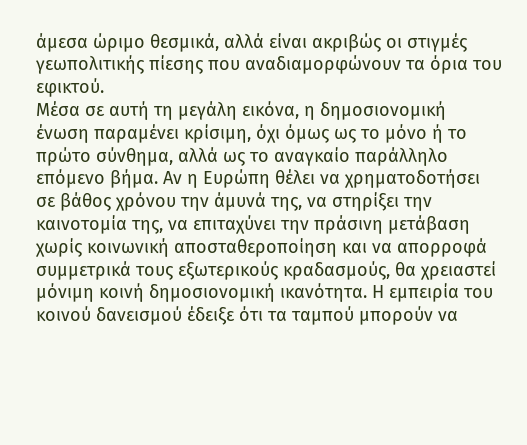άμεσα ώριμο θεσμικά, αλλά είναι ακριβώς οι στιγμές γεωπολιτικής πίεσης που αναδιαμορφώνουν τα όρια του εφικτού.
Μέσα σε αυτή τη μεγάλη εικόνα, η δημοσιονομική ένωση παραμένει κρίσιμη, όχι όμως ως το μόνο ή το πρώτο σύνθημα, αλλά ως το αναγκαίο παράλληλο επόμενο βήμα. Αν η Ευρώπη θέλει να χρηματοδοτήσει σε βάθος χρόνου την άμυνά της, να στηρίξει την καινοτομία της, να επιταχύνει την πράσινη μετάβαση χωρίς κοινωνική αποσταθεροποίηση και να απορροφά συμμετρικά τους εξωτερικούς κραδασμούς, θα χρειαστεί μόνιμη κοινή δημοσιονομική ικανότητα. Η εμπειρία του κοινού δανεισμού έδειξε ότι τα ταμπού μπορούν να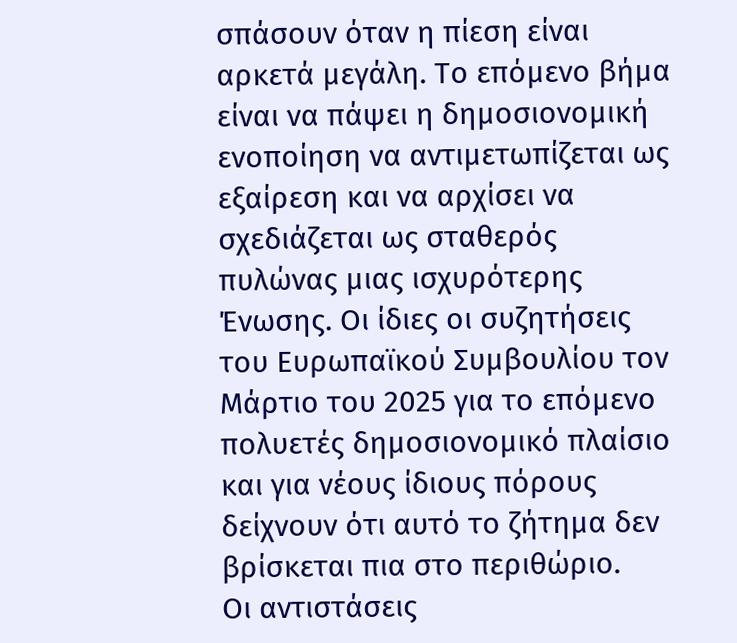σπάσουν όταν η πίεση είναι αρκετά μεγάλη. Το επόμενο βήμα είναι να πάψει η δημοσιονομική ενοποίηση να αντιμετωπίζεται ως εξαίρεση και να αρχίσει να σχεδιάζεται ως σταθερός πυλώνας μιας ισχυρότερης Ένωσης. Οι ίδιες οι συζητήσεις του Ευρωπαϊκού Συμβουλίου τον Μάρτιο του 2025 για το επόμενο πολυετές δημοσιονομικό πλαίσιο και για νέους ίδιους πόρους δείχνουν ότι αυτό το ζήτημα δεν βρίσκεται πια στο περιθώριο.
Οι αντιστάσεις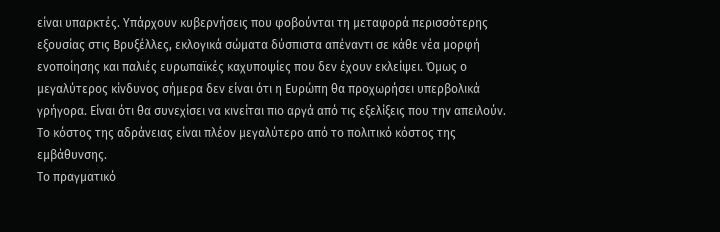είναι υπαρκτές. Υπάρχουν κυβερνήσεις που φοβούνται τη μεταφορά περισσότερης εξουσίας στις Βρυξέλλες, εκλογικά σώματα δύσπιστα απέναντι σε κάθε νέα μορφή ενοποίησης και παλιές ευρωπαϊκές καχυποψίες που δεν έχουν εκλείψει. Όμως ο μεγαλύτερος κίνδυνος σήμερα δεν είναι ότι η Ευρώπη θα προχωρήσει υπερβολικά γρήγορα. Είναι ότι θα συνεχίσει να κινείται πιο αργά από τις εξελίξεις που την απειλούν. Το κόστος της αδράνειας είναι πλέον μεγαλύτερο από το πολιτικό κόστος της εμβάθυνσης.
Το πραγματικό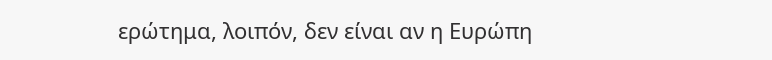ερώτημα, λοιπόν, δεν είναι αν η Ευρώπη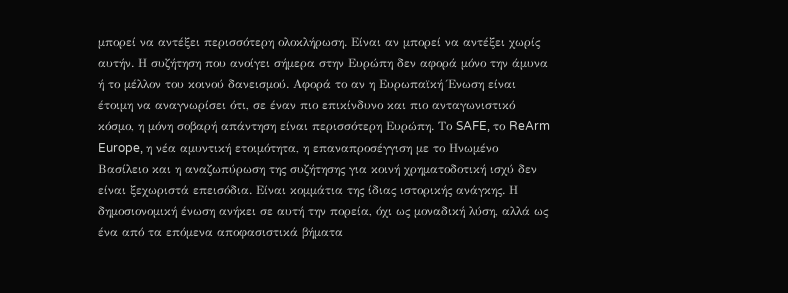μπορεί να αντέξει περισσότερη ολοκλήρωση. Είναι αν μπορεί να αντέξει χωρίς αυτήν. Η συζήτηση που ανοίγει σήμερα στην Ευρώπη δεν αφορά μόνο την άμυνα ή το μέλλον του κοινού δανεισμού. Αφορά το αν η Ευρωπαϊκή Ένωση είναι έτοιμη να αναγνωρίσει ότι, σε έναν πιο επικίνδυνο και πιο ανταγωνιστικό κόσμο, η μόνη σοβαρή απάντηση είναι περισσότερη Ευρώπη. Το SAFE, το ReArm Europe, η νέα αμυντική ετοιμότητα, η επαναπροσέγγιση με το Ηνωμένο Βασίλειο και η αναζωπύρωση της συζήτησης για κοινή χρηματοδοτική ισχύ δεν είναι ξεχωριστά επεισόδια. Είναι κομμάτια της ίδιας ιστορικής ανάγκης. Η δημοσιονομική ένωση ανήκει σε αυτή την πορεία, όχι ως μοναδική λύση, αλλά ως ένα από τα επόμενα αποφασιστικά βήματα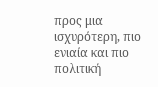προς μια ισχυρότερη, πιο ενιαία και πιο πολιτική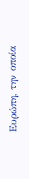Ευρώπη, την οποία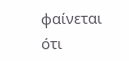φαίνεται ότι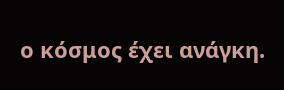ο κόσμος έχει ανάγκη.